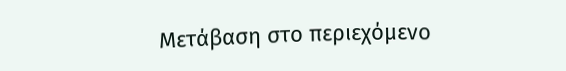Μετάβαση στο περιεχόμενο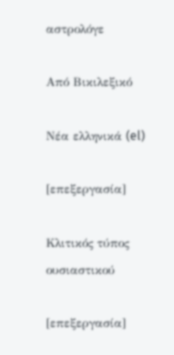αστρολόγε

Από Βικιλεξικό

Νέα ελληνικά (el)

[επεξεργασία]

Κλιτικός τύπος ουσιαστικού

[επεξεργασία]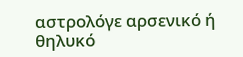αστρολόγε αρσενικό ή θηλυκό